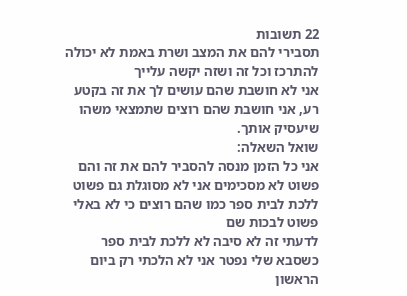22 תשובות
תסבירי להם את המצב ושרת באמת לא יכולה להתרכז וכל זה ושזה יקשה עלייך
אני לא חושבת שהם עושים לך את זה בקטע רע, אני חושבת שהם רוצים שתמצאי משהו שיעסיק אותך.
שואל השאלה:
אני כל הזמן מנסה להסביר להם את זה והם פשוט לא מסכימים אני לא מסוגלת גם פשוט ללכת לבית ספר כמו שהם רוצים כי לא באלי פשוט לבכות שם
לדעתי זה לא סיבה לא ללכת לבית ספר
כשסבא שלי נפטר אני לא הלכתי רק ביום הראשון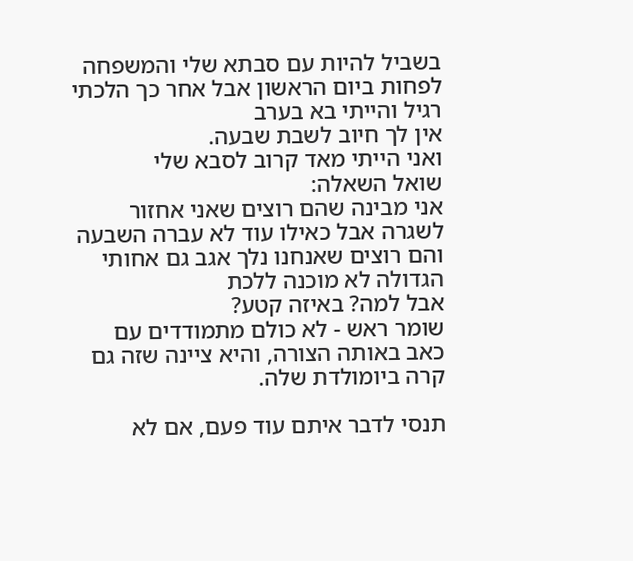בשביל להיות עם סבתא שלי והמשפחה לפחות ביום הראשון אבל אחר כך הלכתי רגיל והייתי בא בערב
אין לך חיוב לשבת שבעה.
ואני הייתי מאד קרוב לסבא שלי
שואל השאלה:
אני מבינה שהם רוצים שאני אחזור לשגרה אבל כאילו עוד לא עברה השבעה והם רוצים שאנחנו נלך אגב גם אחותי הגדולה לא מוכנה ללכת
אבל למה? באיזה קטע?
שומר ראש - לא כולם מתמודדים עם כאב באותה הצורה, והיא ציינה שזה גם קרה ביומולדת שלה.

תנסי לדבר איתם עוד פעם, אם לא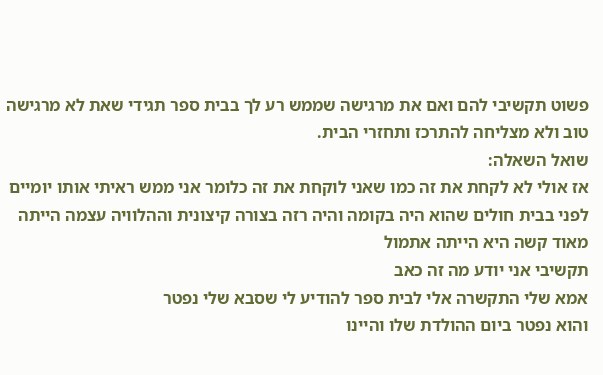פשוט תקשיבי להם ואם את מרגישה שממש רע לך בבית ספר תגידי שאת לא מרגישה טוב ולא מצליחה להתרכז ותחזרי הבית.
שואל השאלה:
אז אולי לא לקחת את זה כמו שאני לוקחת את זה כלומר אני ממש ראיתי אותו יומיים לפני בבית חולים שהוא היה בקומה והיה רזה בצורה קיצונית וההלוויה עצמה הייתה מאוד קשה היא הייתה אתמול
תקשיבי אני יודע מה זה כאב
אמא שלי התקשרה אלי לבית ספר להודיע לי שסבא שלי נפטר
והוא נפטר ביום ההולדת שלו והיינו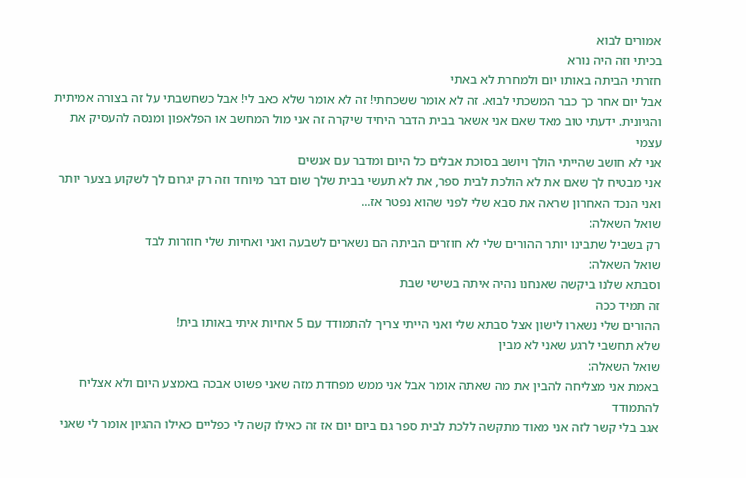אמורים לבוא
בכיתי וזה היה נורא
חזרתי הביתה באותו יום ולמחרת לא באתי
אבל יום אחר כך כבר המשכתי לבוא. זה לא אומר ששכחתי! זה לא אומר שלא כאב לי! אבל כשחשבתי על זה בצורה אמיתית והגיונית. ידעתי טוב מאד שאם אני אשאר בבית הדבר היחיד שיקרה זה אני מול המחשב או הפלאפון ומנסה להעסיק את עצמי
אני לא חושב שהייתי הולך ויושב בסוכת אבלים כל היום ומדבר עם אנשים
אני מבטיח לך שאם את לא הולכת לבית ספר, את לא תעשי בבית שלך שום דבר מיוחד וזה רק יגרום לך לשקוע בצער יותר
ואני הנכד האחרון שראה את סבא שלי לפני שהוא נפטר אז...
שואל השאלה:
רק בשביל שתבינו יותר ההורים שלי לא חוזרים הביתה הם נשארים לשבעה ואני ואחיות שלי חוזרות לבד
שואל השאלה:
וסבתא שלנו ביקשה שאנחנו נהיה איתה בשישי שבת
זה תמיד ככה
ההורים שלי נשארו לישון אצל סבתא שלי ואני הייתי צריך להתמודד עם 5 אחיות איתי באותו בית!
שלא תחשבי לרגע שאני לא מבין
שואל השאלה:
באמת אני מצליחה להבין את מה שאתה אומר אבל אני ממש מפחדת מזה שאני פשוט אבכה באמצע היום ולא אצליח להתמודד
אגב בלי קשר לזה אני מאוד מתקשה ללכת לבית ספר גם ביום יום אז זה כאילו קשה לי כפליים כאילו ההגיון אומר לי שאני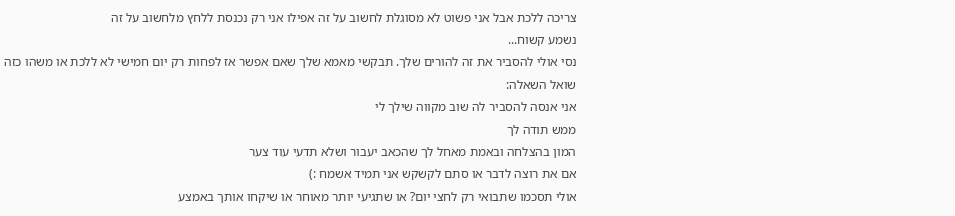צריכה ללכת אבל אני פשוט לא מסוגלת לחשוב על זה אפילו אני רק נכנסת ללחץ מלחשוב על זה
נשמע קשוח...
נסי אולי להסביר את זה להורים שלך. תבקשי מאמא שלך שאם אפשר אז לפחות רק יום חמישי לא ללכת או משהו כזה
שואל השאלה:
אני אנסה להסביר לה שוב מקווה שילך לי
ממש תודה לך
המון בהצלחה ובאמת מאחל לך שהכאב יעבור ושלא תדעי עוד צער
אם את רוצה לדבר או סתם לקשקש אני תמיד אשמח :)
אולי תסכמו שתבואי רק לחצי יום? או שתגיעי יותר מאוחר או שיקחו אותך באמצע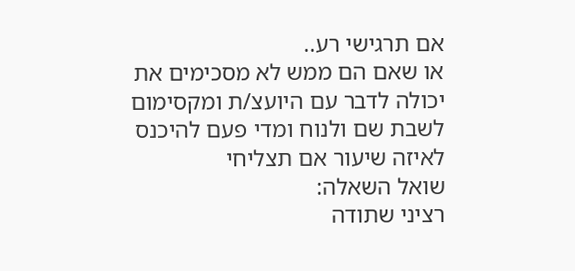אם תרגישי רע..
או שאם הם ממש לא מסכימים את יכולה לדבר עם היועצ/ת ומקסימום לשבת שם ולנוח ומדי פעם להיכנס לאיזה שיעור אם תצליחי
שואל השאלה:
רציני שתודה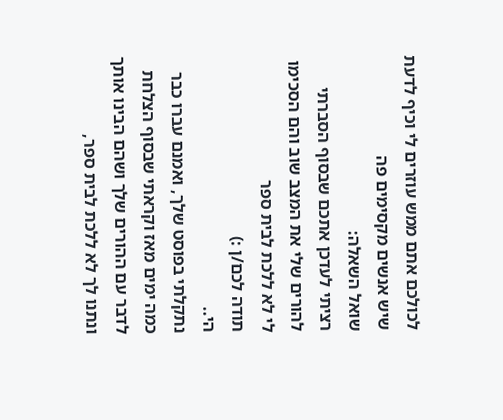לכולכם אתם ממש עוזרים לי וכיף לדעת שיש אנשים מקסימים פה
שואל השאלה:
רציתי לעדכן אתכם שבסוף הסברתי להורים שלי את המצב שוב והם הסכימו לי לא ללכת לבית ספר
תודה לכם/ן :)
הי..
נתקלתי בפוסט שלך, ואמנם עברו כבר כמה ימים מאז וקראתי שבסוף הצלחת לדבר עם ההורים שלך ושהם הבינו אותך ונתנו לך לא ללכת לבית ספר,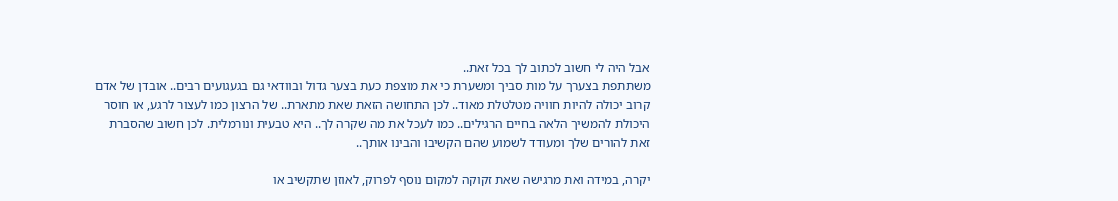אבל היה לי חשוב לכתוב לך בכל זאת..
משתתפת בצערך על מות סביך ומשערת כי את מוצפת כעת בצער גדול ובוודאי גם בגעגועים רבים.. אובדן של אדם קרוב יכולה להיות חוויה מטלטלת מאוד.. לכן התחושה הזאת שאת מתארת.. של הרצון כמו לעצור לרגע, או חוסר היכולת להמשיך הלאה בחיים הרגילים.. כמו לעכל את מה שקרה לך.. היא טבעית ונורמלית. לכן חשוב שהסברת זאת להורים שלך ומעודד לשמוע שהם הקשיבו והבינו אותך..

יקרה, במידה ואת מרגישה שאת זקוקה למקום נוסף לפרוק, לאוזן שתקשיב או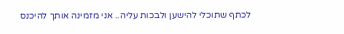לכתף שתוכלי להישען ולבכות עליה.. אני מזמינה אותך להיכנס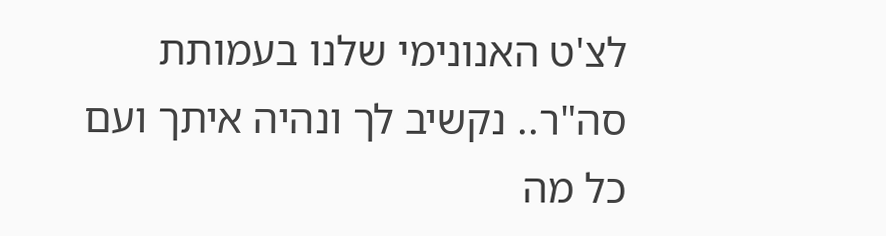לצ'ט האנונימי שלנו בעמותת סה"ר.. נקשיב לך ונהיה איתך ועם כל מה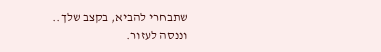שתבחרי להביא, בקצב שלך.. וננסה לעזור.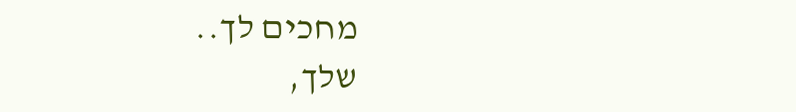מחכים לך..
שלך,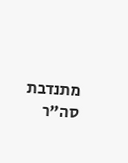מתנדבת סה"ר